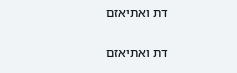דת ואתיאזם

דת ואתיאזם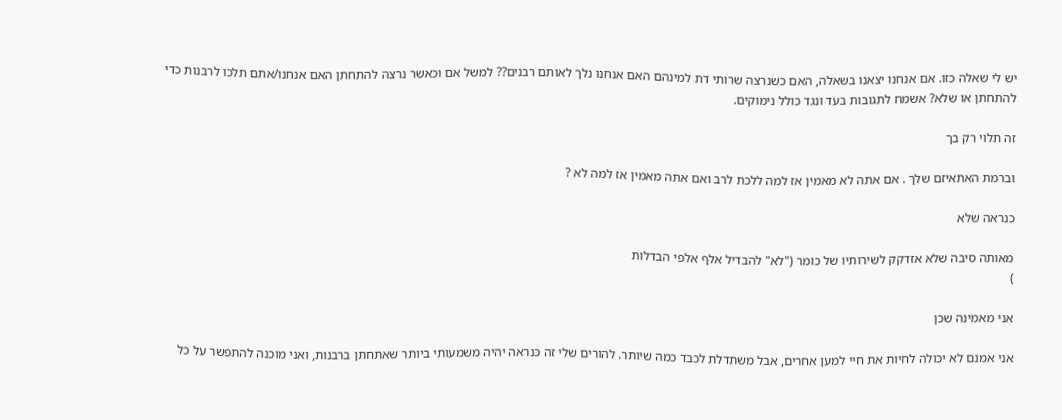יש לי שאלה כזו. אם אנחנו יצאנו בשאלה, האם כשנרצה שרותי דת למינהם האם אנחנו נלך לאותם רבנים?? למשל אם וכאשר נרצה להתחתן האם אנחנו/אתם תלכו לרבנות כדי להתחתן או שלא? אשמח לתגובות בעד ונגד כולל נימוקים.

זה תלוי רק בך

וברמת האתאיזם שלך . אם אתה לא מאמין אז למה ללכת לרב ואם אתה מאמין אז למה לא ?

כנראה שלא

מאותה סיבה שלא אזדקק לשירותיו של כומר ("לא" להבדיל אלף אלפי הבדלות
)

אני מאמינה שכן

אני אמנם לא יכולה לחיות את חיי למען אחרים, אבל משתדלת לכבד כמה שיותר. להורים שלי זה כנראה יהיה משמעותי ביותר שאתחתן ברבנות, ואני מוכנה להתפשר על כל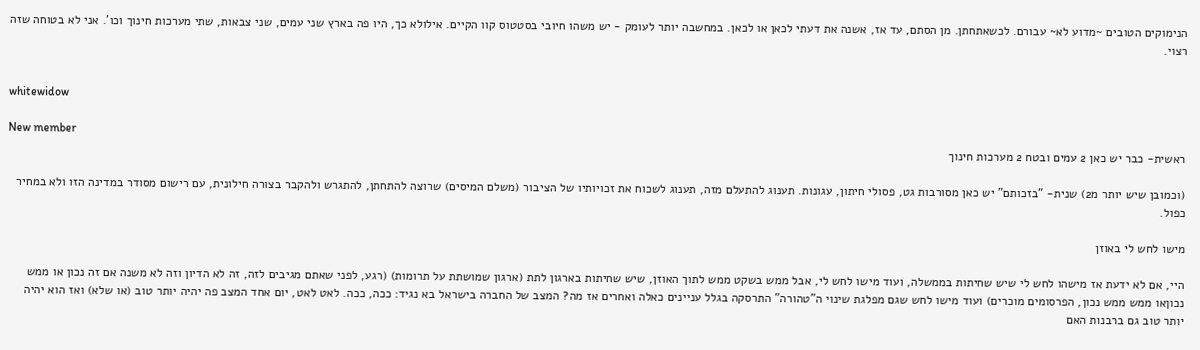הנימוקים הטובים ~מדוע לא~ עבורם. לכשאתחתן. מן הסתם, עד אז, אשנה את דעתי לכאן או לכאן. במחשבה יותר לעומק - יש משהו חיובי בסטטוס קוו הקיים. אילולא כך, היו פה בארץ שני עמים, שני צבאות, שתי מערכות חינוך וכו'. אני לא בטוחה שזה רצוי.


whitewidow

New member
ראשית- כבר יש כאן 2 עמים ובטח 2 מערכות חינוך

(וכמובן שיש יותר מ2) שנית- "בזכותם" יש כאן מסורבות גט, פסולי חיתון, עגונות. תענוג להתעלם מזה, תענוג לשכוח את זכויותיו של הציבור (משלם המיסים) שרוצה להתחתן, להתגרש ולהקבר בצורה חילונית, עם רישום מסודר במדינה הזו ולא במחיר כפול.

מישו לחש לי באוזן

היי, אם לא ידעת אז מישהו לחש לי שיש שחיתות בממשלה, ועוד מישו לחש לי, אבל ממש בשקט ממש לתוך האוזן, שיש שחיתות בארגון לתת (ארגון שמושתת על תרומות) (רגע, לפני שאתם מגיבים לזה, זה לא הדיון וזה לא משנה אם זה נכון או ממש נכוןאו ממש ממש נכון, הפרסומים מוכרים) ועוד מישו לחש שגם מפלגת שינוי ה"טהורה" התרסקה בגלל עניינים כאלה ואחרים אז מה? המצב של החברה בישראל בא נגיד: ככה, ככה. לאט לאט, יום אחד המצב פה יהיה יותר טוב (או שלא) ואז הוא יהיה יותר טוב גם ברבנות האם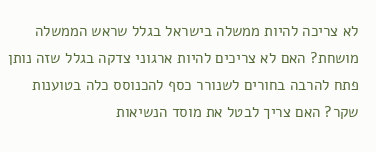לא צריכה להיות ממשלה בישראל בגלל שראש הממשלה מושחת? האם לא צריכים להיות ארגוני צדקה בגלל שזה נותן פתח להרבה בחורים לשנורר כסף להכנוסס כלה בטוענות שקר? האם צריך לבטל את מוסד הנשיאות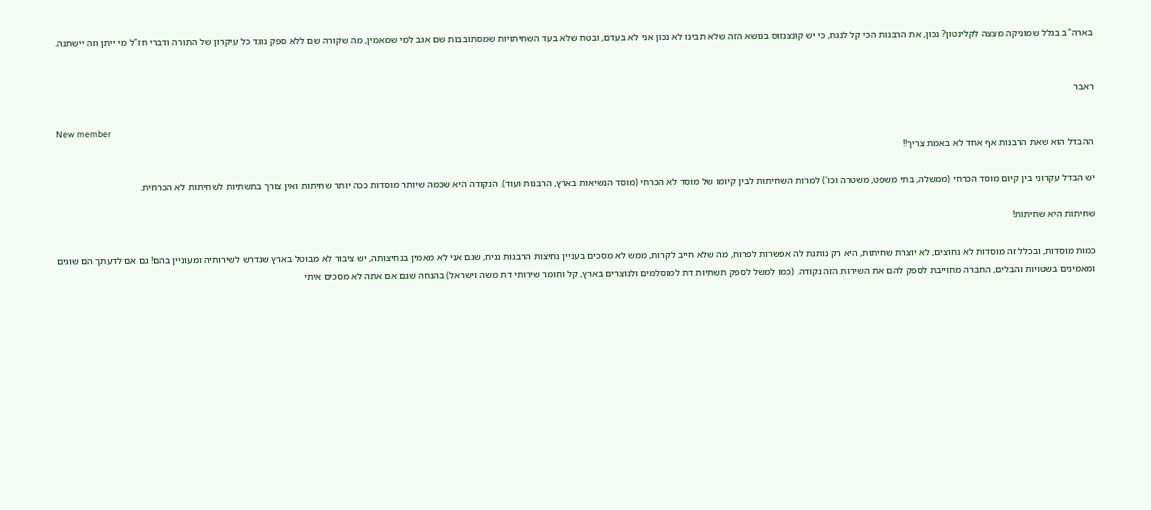בארה"ב בגלל שמוניקה מצצה לקלינטון? נכון, את הרבנות הכי קל לנגח, כי יש קונצנזוס בנושא הזה שלא תבינו לא נכון אני לא בעדם, ובטח שלא בעד השחיתויות שמסתובבות שם אגב למי שמאמין, מה שקורה שם ללא ספק נוגד כל עיקרון של התורה ודברי חז"ל מי ייתן וזה יישתנה.


ראבר

New member
ההבדל הוא שאת הרבנות אף אחד לא באמת צריך!!

יש הבדל עקרוני בין קיום מוסד הכרחי (ממשלה, בתי משפט, משטרה וכו') למרות השחיתות לבין קיומו של מוסד לא הכרחי (מוסד הנשיאות בארץ, הרבנות ועוד). הנקודה היא שכמה שיותר מוסדות ככה יותר שחיתות ואין צורך בתשתיות לשחיתות לא הכרחית.

שחיתות היא שחיתות!

כמות מוסדות, ובכלל זה מוסדות לא נחוצים, לא יוצרת שחיתות, היא רק נותנת לה אפשרות לפרוח, מה שלא חייב לקרות, ממש לא מסכים בעניין נחיצות הרבנות נניח, שגם אני לא מאמין בנחיצותה, יש ציבור לא מבוטל בארץ שנדרש לשירותיה ומעוניין בהם! גם אם לדעתך הם שוגים ומאמינים בשטויות והבלים, החברה מחוייבת לספק להם את השירות הזה נקודה. (כמו למשל לספק תשתיות דת למוסלמים ולנוצרים בארץ, קל וחומר שירותי דת משה וישראל) בהנחה שגם אם אתה לא מסכים איתי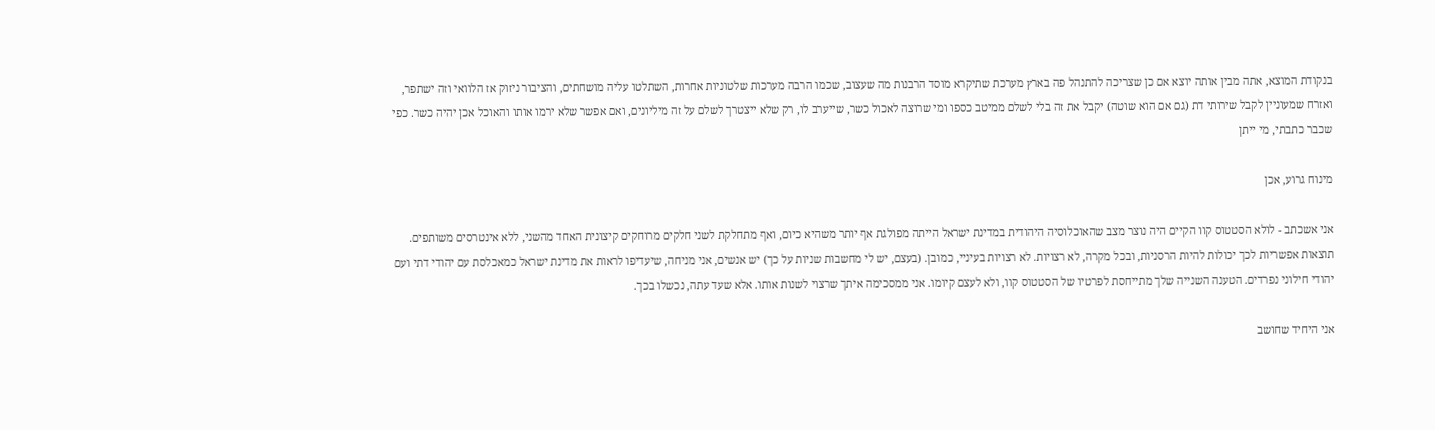בנקודת המוצא, אתה מבין אותה יוצא אם כן שצריכה להתנהל פה בארץ מערכת שתיקרא מוסד הרבנות מה שעצוב, שכמו הרבה מערכות שלטוניות אחרות, השתלטו עליה מושחתים, והציבור ניזוק אז הלוואי וזה ישתפר, ואזרח שמעוניין לקבל שירותי דת (גם אם הוא שוטה) יקבל את זה בלי לשלם ממיטב כספו ומי שרוצה לאכול כשר, שייערב לו, רק שלא ייצטרך לשלם על זה מיליונים, ואם אפשר שלא ירמו אותו והאוכל אכן יהיה כשר. כפי שכבר כתבתי, מי ייתן

מינוח גרוע, אכן

אני אשכתב - לולא הסטטוס קוו הקיים היה נוצר מצב שהאוכלוסיה היהודית במדינת ישראל הייתה מפולגת אף יותר משהיא כיום, ואף מתחלקת לשני חלקים מרוחקים קיצונית האחד מהשני, ללא אינטרסים משותפים. תוצאות אפשריות לכך יכולות להיות הרסניות, ובכל מקרה, לא רצויות. לא רצויות בעיניי, כמובן. (בעצם, יש לי מחשבות שניות על כך) יש אנשים, אני מניחה, שיעדיפו לראות את מדינת ישראל כמאכלסת עם יהודי דתי ועם יהודי חילוני נפרדים. הטענה השנייה שלך מתייחסת לפרטיו של הסטטוס קוו, ולא לעצם קיומו. אני ממסכימה איתך שרצוי לשנות אותו. אלא שעד עתה, נכשלו בכך.

אני היחיד שחושב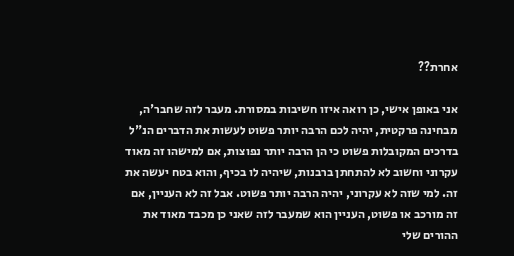אחרת??

אני באופן אישי, כן רואה איזו חשיבות במסורת. מעבר לזה שחבר'ה, מבחינה פרקטית, יהיה לכם הרבה יותר פשוט לעשות את הדברים הנ"ל בדרכים המקובלות פשוט כי הן הרבה יותר נפוצות, אם למישהו זה מאוד עקרוני וחשוב לא להתחתן ברבנות, שיהיה לו בכיף, והוא בטח יעשה את זה. למי שזה לא עקרוני, יהיה הרבה יותר פשוט. אבל זה לא העניין, אם זה מורכב או פשוט, העניין הוא שמעבר לזה שאני כן מכבד מאוד את ההורים שלי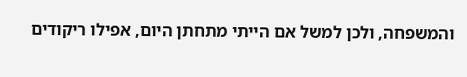והמשפחה, ולכן למשל אם הייתי מתחתן היום, אפילו ריקודים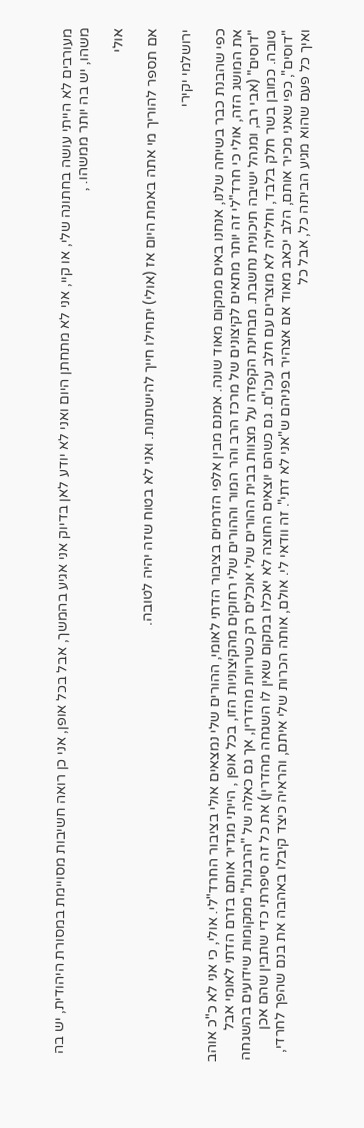מעורבים לא הייתי עושה בחתונה שלי, או קיי, אני לא מתחתן היום ואני לא יודע לאן בדיוק אני אגיע בהמשך, אבל בכל אופן, אני כן רואה חשיבות מסויימת במסורת היהודית, יש בה משהו, יש בה יותר ממשהו. ,

אולי

אם תספר להוריך מי אתה באמת היום אז (אולי) יתחילו חייך להישתנות. ואני לא בטוח שזה יהיה לטובה.

ירושלמי יקירי

כפי שהבנת כבר בשיחה שלנו, אנחנו באים ממקום מאוד שונה. אמנם מבין אלפי הזרמים בציבור הדתי לאומי, ההורים שלי נמצאים אולי בציבור החרד"לי. אולי, כי אני לא כ"כ אוהב את המושג הזה, אולי כי חרד"לי זה יותר מתאים לקיצונים של מרכז הרב והר המור וההורים שלי רחוקים מהקיצוניות הזו, בכל אופן , הייתי מגדיר אותם בזרם הדתי לאומי אבל "דוסים" (אבי רב, ומנהל ישיבה תיכונית נחשבת. מבחינת הקפדה על מצוות בבית ההורים שלי אוכלים רק כשרויות מהדרין, אך גם כאלה של "הרבנות" ממקומות שידועים בהשגחה טובה. כמובן בשר חלק בלבד, וחלילה לא מוצרים עם חלב עכו"ם. גם כשהם יוצאים החוצה לא יאכלו במקום שאין לו השגחה מהדרין) את כל זה סיפרתי כדי שתבין שהם אכן "דוסים", כפי שאני מכיר אותם, הלב יכאב מאוד אם אצהיר בפניהם ש"אני לא דתי". זה וודאי לי. אולם, אותה הכרות שלי איתם, והראיה כיצד קיבלו באהבה את בנם שהפך לחרדי, ואיך כל פעם שהוא מגיע הביתה כל, אבל כל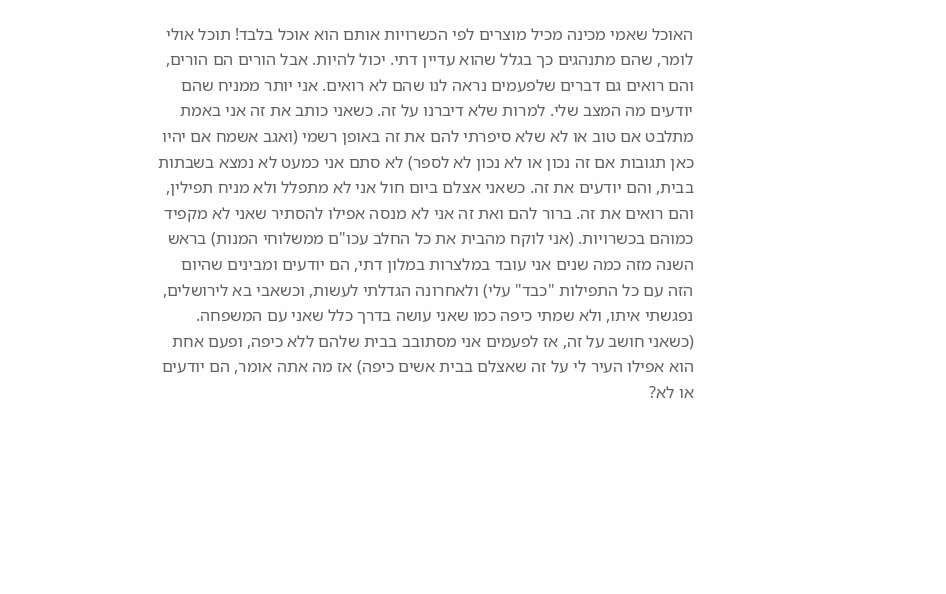האוכל שאמי מכינה מכיל מוצרים לפי הכשרויות אותם הוא אוכל בלבד! תוכל אולי לומר, שהם מתנהגים כך בגלל שהוא עדיין דתי. יכול להיות. אבל הורים הם הורים, והם רואים גם דברים שלפעמים נראה לנו שהם לא רואים. אני יותר ממניח שהם יודעים מה המצב שלי. למרות שלא דיברנו על זה. כשאני כותב את זה אני באמת מתלבט אם טוב או לא שלא סיפרתי להם את זה באופן רשמי (ואגב אשמח אם יהיו כאן תגובות אם זה נכון או לא נכון לא לספר) לא סתם אני כמעט לא נמצא בשבתות בבית, והם יודעים את זה. כשאני אצלם ביום חול אני לא מתפלל ולא מניח תפילין, והם רואים את זה. ברור להם ואת זה אני לא מנסה אפילו להסתיר שאני לא מקפיד כמוהם בכשרויות. (אני לוקח מהבית את כל החלב עכו"ם ממשלוחי המנות) בראש השנה מזה כמה שנים אני עובד במלצרות במלון דתי, הם יודעים ומבינים שהיום הזה עם כל התפילות "כבד" עלי) ולאחרונה הגדלתי לעשות, וכשאבי בא לירושלים, נפגשתי איתו, ולא שמתי כיפה כמו שאני עושה בדרך כלל שאני עם המשפחה. (כשאני חושב על זה, אז לפעמים אני מסתובב בבית שלהם ללא כיפה, ופעם אחת הוא אפילו העיר לי על זה שאצלם בבית אשים כיפה) אז מה אתה אומר, הם יודעים או לא?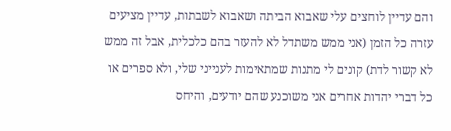והם עדיין לוחצים עלי שאבוא הביתה ושאבוא לשבתות, עדיין מציעים עזרה כל הזמן (אני ממש משתדל לא להעזר בהם כלכלית, אבל זה ממש לא קשור לדת) קונים לי מתנות שמתאימות לענייני שלי, ולא ספרים או כל דברי יהדות אחרים אני משוכנע שהם יודעים, והיחס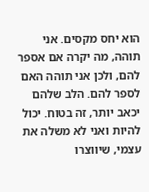הוא יחס מקסים. אני תוהה, מה יקרה אם אספר להם, ולכן אני תוהה האם לספר להם. הלב שלהם יכאב יותר, זה בטוח. יכול להיות ואני לא משלה את עצמי, שיווצרו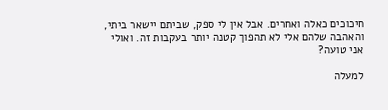חיכוכים כאלה ואחרים. אבל אין לי ספק, שביתם יישאר ביתי, והאהבה שלהם אלי לא תהפוך קטנה יותר בעקבות זה. ואולי אני טועה?

למעלה